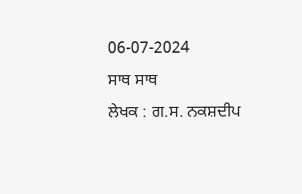06-07-2024
ਸਾਥ ਸਾਥ
ਲੇਖਕ : ਗ.ਸ. ਨਕਸ਼ਦੀਪ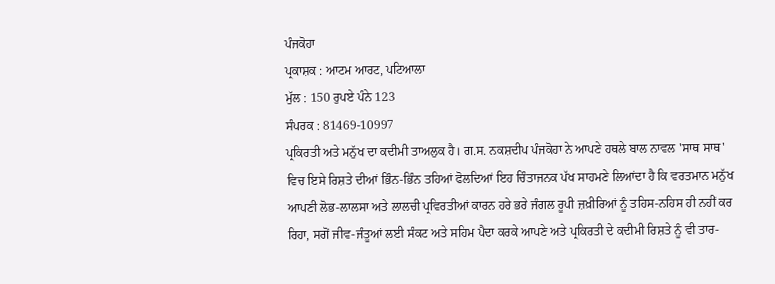ਪੰਜਕੋਹਾ
ਪ੍ਰਕਾਸ਼ਕ : ਆਟਮ ਆਰਟ, ਪਟਿਆਲਾ
ਮੁੱਲ : 150 ਰੁਪਏ ਪੰਨੇ 123
ਸੰਪਰਕ : 81469-10997
ਪ੍ਰਕਿਰਤੀ ਅਤੇ ਮਨੁੱਖ ਦਾ ਕਦੀਮੀ ਤਾਅਲੁਕ ਹੈ। ਗ.ਸ. ਨਕਸ਼ਦੀਪ ਪੰਜਕੋਹਾ ਨੇ ਆਪਣੇ ਹਥਲੇ ਬਾਲ ਨਾਵਲ 'ਸਾਥ ਸਾਥ' ਵਿਚ ਇਸੇ ਰਿਸ਼ਤੇ ਦੀਆਂ ਭਿੰਨ-ਭਿੰਨ ਤਹਿਆਂ ਫੋਲਦਿਆਂ ਇਹ ਚਿੰਤਾਜਨਕ ਪੱਖ ਸਾਹਮਣੇ ਲਿਆਂਦਾ ਹੈ ਕਿ ਵਰਤਮਾਨ ਮਨੁੱਖ ਆਪਣੀ ਲੋਭ-ਲਾਲਸਾ ਅਤੇ ਲਾਲਚੀ ਪ੍ਰਵਿਰਤੀਆਂ ਕਾਰਨ ਹਰੇ ਭਰੇ ਜੰਗਲ ਰੂਪੀ ਜ਼ਖ਼ੀਰਿਆਂ ਨੂੰ ਤਹਿਸ-ਨਹਿਸ ਹੀ ਨਹੀਂ ਕਰ ਰਿਹਾ, ਸਗੋਂ ਜੀਵ-ਜੰਤੂਆਂ ਲਈ ਸੰਕਟ ਅਤੇ ਸਹਿਮ ਪੈਦਾ ਕਰਕੇ ਆਪਣੇ ਅਤੇ ਪ੍ਰਕਿਰਤੀ ਦੇ ਕਦੀਮੀ ਰਿਸ਼ਤੇ ਨੂੰ ਵੀ ਤਾਰ-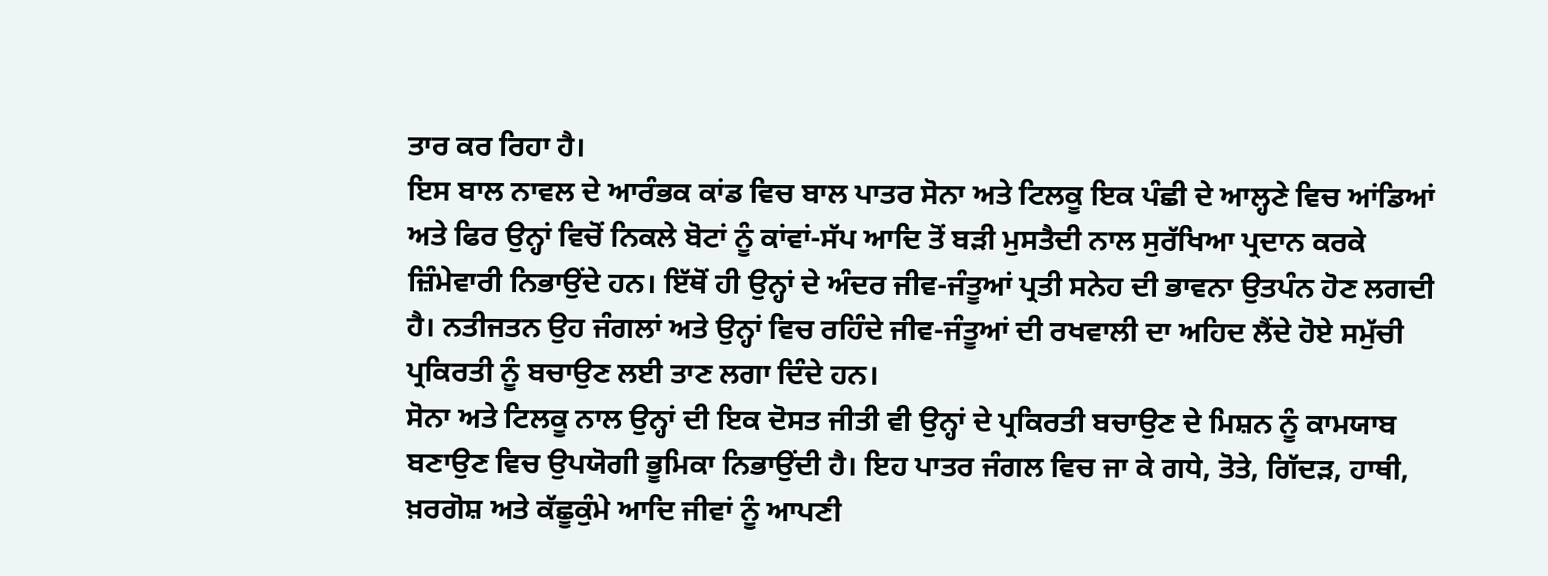ਤਾਰ ਕਰ ਰਿਹਾ ਹੈ।
ਇਸ ਬਾਲ ਨਾਵਲ ਦੇ ਆਰੰਭਕ ਕਾਂਡ ਵਿਚ ਬਾਲ ਪਾਤਰ ਸੋਨਾ ਅਤੇ ਟਿਲਕੂ ਇਕ ਪੰਛੀ ਦੇ ਆਲ੍ਹਣੇ ਵਿਚ ਆਂਡਿਆਂ ਅਤੇ ਫਿਰ ਉਨ੍ਹਾਂ ਵਿਚੋਂ ਨਿਕਲੇ ਬੋਟਾਂ ਨੂੰ ਕਾਂਵਾਂ-ਸੱਪ ਆਦਿ ਤੋਂ ਬੜੀ ਮੁਸਤੈਦੀ ਨਾਲ ਸੁਰੱਖਿਆ ਪ੍ਰਦਾਨ ਕਰਕੇ ਜ਼ਿੰਮੇਵਾਰੀ ਨਿਭਾਉਂਦੇ ਹਨ। ਇੱਥੋਂ ਹੀ ਉਨ੍ਹਾਂ ਦੇ ਅੰਦਰ ਜੀਵ-ਜੰਤੂਆਂ ਪ੍ਰਤੀ ਸਨੇਹ ਦੀ ਭਾਵਨਾ ਉਤਪੰਨ ਹੋਣ ਲਗਦੀ ਹੈ। ਨਤੀਜਤਨ ਉਹ ਜੰਗਲਾਂ ਅਤੇ ਉਨ੍ਹਾਂ ਵਿਚ ਰਹਿੰਦੇ ਜੀਵ-ਜੰਤੂਆਂ ਦੀ ਰਖਵਾਲੀ ਦਾ ਅਹਿਦ ਲੈਂਦੇ ਹੋਏ ਸਮੁੱਚੀ ਪ੍ਰਕਿਰਤੀ ਨੂੰ ਬਚਾਉਣ ਲਈ ਤਾਣ ਲਗਾ ਦਿੰਦੇ ਹਨ।
ਸੋਨਾ ਅਤੇ ਟਿਲਕੂ ਨਾਲ ਉਨ੍ਹਾਂ ਦੀ ਇਕ ਦੋਸਤ ਜੀਤੀ ਵੀ ਉਨ੍ਹਾਂ ਦੇ ਪ੍ਰਕਿਰਤੀ ਬਚਾਉਣ ਦੇ ਮਿਸ਼ਨ ਨੂੰ ਕਾਮਯਾਬ ਬਣਾਉਣ ਵਿਚ ਉਪਯੋਗੀ ਭੂਮਿਕਾ ਨਿਭਾਉਂਦੀ ਹੈ। ਇਹ ਪਾਤਰ ਜੰਗਲ ਵਿਚ ਜਾ ਕੇ ਗਧੇ, ਤੋਤੇ, ਗਿੱਦੜ, ਹਾਥੀ, ਖ਼ਰਗੋਸ਼ ਅਤੇ ਕੱਛੂਕੁੰਮੇ ਆਦਿ ਜੀਵਾਂ ਨੂੰ ਆਪਣੀ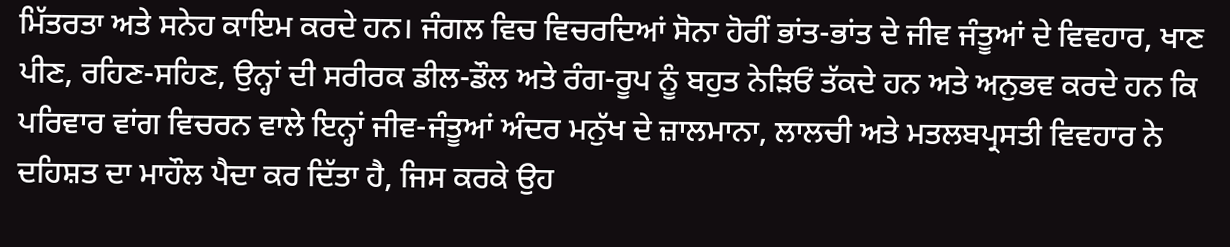ਮਿੱਤਰਤਾ ਅਤੇ ਸਨੇਹ ਕਾਇਮ ਕਰਦੇ ਹਨ। ਜੰਗਲ ਵਿਚ ਵਿਚਰਦਿਆਂ ਸੋਨਾ ਹੋਰੀਂ ਭਾਂਤ-ਭਾਂਤ ਦੇ ਜੀਵ ਜੰਤੂਆਂ ਦੇ ਵਿਵਹਾਰ, ਖਾਣ ਪੀਣ, ਰਹਿਣ-ਸਹਿਣ, ਉਨ੍ਹਾਂ ਦੀ ਸਰੀਰਕ ਡੀਲ-ਡੌਲ ਅਤੇ ਰੰਗ-ਰੂਪ ਨੂੰ ਬਹੁਤ ਨੇੜਿਓਂ ਤੱਕਦੇ ਹਨ ਅਤੇ ਅਨੁਭਵ ਕਰਦੇ ਹਨ ਕਿ ਪਰਿਵਾਰ ਵਾਂਗ ਵਿਚਰਨ ਵਾਲੇ ਇਨ੍ਹਾਂ ਜੀਵ-ਜੰਤੂਆਂ ਅੰਦਰ ਮਨੁੱਖ ਦੇ ਜ਼ਾਲਮਾਨਾ, ਲਾਲਚੀ ਅਤੇ ਮਤਲਬਪ੍ਰਸਤੀ ਵਿਵਹਾਰ ਨੇ ਦਹਿਸ਼ਤ ਦਾ ਮਾਹੌਲ ਪੈਦਾ ਕਰ ਦਿੱਤਾ ਹੈ, ਜਿਸ ਕਰਕੇ ਉਹ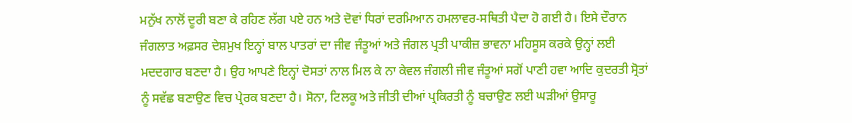ਮਨੁੱਖ ਨਾਲੋਂ ਦੂਰੀ ਬਣਾ ਕੇ ਰਹਿਣ ਲੱਗ ਪਏ ਹਨ ਅਤੇ ਦੋਵਾਂ ਧਿਰਾਂ ਦਰਮਿਆਨ ਹਮਲਾਵਰ-ਸਥਿਤੀ ਪੈਦਾ ਹੋ ਗਈ ਹੈ। ਇਸੇ ਦੌਰਾਨ ਜੰਗਲਾਤ ਅਫ਼ਸਰ ਦੇਸ਼ਮੁਖ ਇਨ੍ਹਾਂ ਬਾਲ ਪਾਤਰਾਂ ਦਾ ਜੀਵ ਜੰਤੂਆਂ ਅਤੇ ਜੰਗਲ ਪ੍ਰਤੀ ਪਾਕੀਜ਼ ਭਾਵਨਾ ਮਹਿਸੂਸ ਕਰਕੇ ਉਨ੍ਹਾਂ ਲਈ ਮਦਦਗਾਰ ਬਣਦਾ ਹੈ। ਉਹ ਆਪਣੇ ਇਨ੍ਹਾਂ ਦੋਸਤਾਂ ਨਾਲ ਮਿਲ ਕੇ ਨਾ ਕੇਵਲ ਜੰਗਲੀ ਜੀਵ ਜੰਤੂਆਂ ਸਗੋਂ ਪਾਣੀ ਹਵਾ ਆਦਿ ਕੁਦਰਤੀ ਸ੍ਰੋਤਾਂ ਨੂੰ ਸਵੱਛ ਬਣਾਉਣ ਵਿਚ ਪ੍ਰੇਰਕ ਬਣਦਾ ਹੈ। ਸੋਨਾ, ਟਿਲਕੂ ਅਤੇ ਜੀਤੀ ਦੀਆਂ ਪ੍ਰਕਿਰਤੀ ਨੂੰ ਬਚਾਉਣ ਲਈ ਘੜੀਆਂ ਉਸਾਰੂ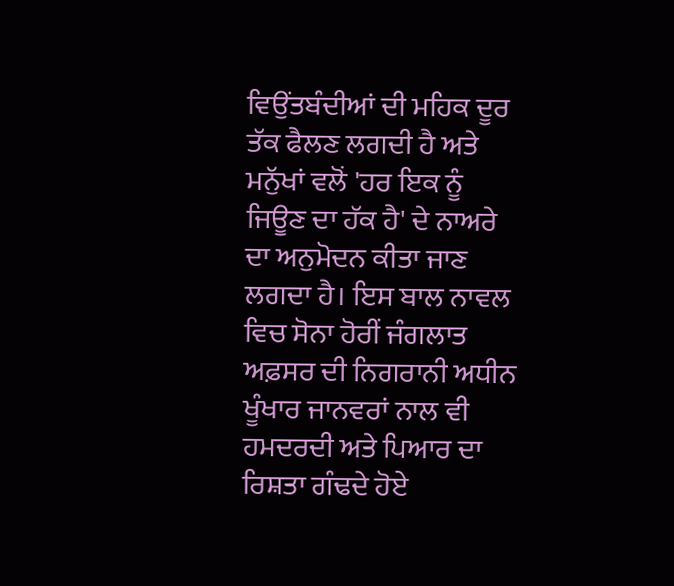ਵਿਉਂਤਬੰਦੀਆਂ ਦੀ ਮਹਿਕ ਦੂਰ ਤੱਕ ਫੈਲਣ ਲਗਦੀ ਹੈ ਅਤੇ ਮਨੁੱਖਾਂ ਵਲੋਂ 'ਹਰ ਇਕ ਨੂੰ ਜਿਊਣ ਦਾ ਹੱਕ ਹੈ' ਦੇ ਨਾਅਰੇ ਦਾ ਅਨੁਮੋਦਨ ਕੀਤਾ ਜਾਣ ਲਗਦਾ ਹੈ। ਇਸ ਬਾਲ ਨਾਵਲ ਵਿਚ ਸੋਨਾ ਹੋਰੀਂ ਜੰਗਲਾਤ ਅਫ਼ਸਰ ਦੀ ਨਿਗਰਾਨੀ ਅਧੀਨ ਖੂੰਖਾਰ ਜਾਨਵਰਾਂ ਨਾਲ ਵੀ ਹਮਦਰਦੀ ਅਤੇ ਪਿਆਰ ਦਾ ਰਿਸ਼ਤਾ ਗੰਢਦੇ ਹੋਏ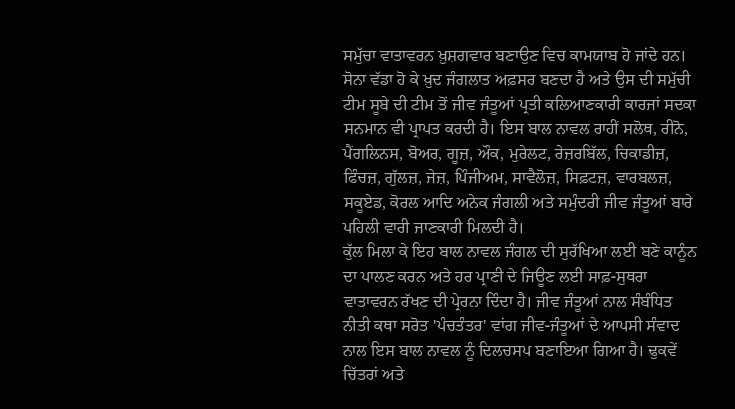ਸਮੁੱਚਾ ਵਾਤਾਵਰਨ ਖ਼ੁਸ਼ਗਵਾਰ ਬਣਾਉਣ ਵਿਚ ਕਾਮਯਾਬ ਹੋ ਜਾਂਦੇ ਹਨ। ਸੋਨਾ ਵੱਡਾ ਹੋ ਕੇ ਖ਼ੁਦ ਜੰਗਲਾਤ ਅਫ਼ਸਰ ਬਣਦਾ ਹੈ ਅਤੇ ਉਸ ਦੀ ਸਮੁੱਚੀ ਟੀਮ ਸੂਬੇ ਦੀ ਟੀਮ ਤੋਂ ਜੀਵ ਜੰਤੂਆਂ ਪ੍ਰਤੀ ਕਲਿਆਣਕਾਰੀ ਕਾਰਜਾਂ ਸਦਕਾ ਸਨਮਾਨ ਵੀ ਪ੍ਰਾਪਤ ਕਰਦੀ ਹੈ। ਇਸ ਬਾਲ ਨਾਵਲ ਰਾਹੀਂ ਸਲੋਥ, ਰੀਨੋ, ਪੈਂਗਲਿਨਸ, ਬੋਅਰ, ਗੂਜ਼, ਔਕ, ਮੁਰੇਲਟ, ਰੇਜ਼ਰਬਿੱਲ, ਚਿਕਾਡੀਜ਼, ਫਿੰਚਜ਼, ਗੁੱਲਜ਼, ਜੇਜ਼, ਪਿੰਜੀਅਮ, ਸਾਵੈਲੋਜ਼, ਸਿਫ਼ਟਜ਼, ਵਾਰਬਲਜ਼, ਸਕੂਏਡ, ਕੋਰਲ ਆਦਿ ਅਨੇਕ ਜੰਗਲੀ ਅਤੇ ਸਮੁੰਦਰੀ ਜੀਵ ਜੰਤੂਆਂ ਬਾਰੇ ਪਹਿਲੀ ਵਾਰੀ ਜਾਣਕਾਰੀ ਮਿਲਦੀ ਹੈ।
ਕੁੱਲ ਮਿਲਾ ਕੇ ਇਹ ਬਾਲ ਨਾਵਲ ਜੰਗਲ ਦੀ ਸੁਰੱਖਿਆ ਲਈ ਬਣੇ ਕਾਨੂੰਨ ਦਾ ਪਾਲਣ ਕਰਨ ਅਤੇ ਹਰ ਪ੍ਰਾਣੀ ਦੇ ਜਿਊਣ ਲਈ ਸਾਫ਼-ਸੁਥਰਾ ਵਾਤਾਵਰਨ ਰੱਖਣ ਦੀ ਪ੍ਰੇਰਨਾ ਦਿੰਦਾ ਹੈ। ਜੀਵ ਜੰਤੂਆਂ ਨਾਲ ਸੰਬੰਧਿਤ ਨੀਤੀ ਕਥਾ ਸਰੋਤ 'ਪੰਚਤੰਤਰ' ਵਾਂਗ ਜੀਵ-ਜੰਤੂਆਂ ਦੇ ਆਪਸੀ ਸੰਵਾਦ ਨਾਲ ਇਸ ਬਾਲ ਨਾਵਲ ਨੂੰ ਦਿਲਚਸਪ ਬਣਾਇਆ ਗਿਆ ਹੈ। ਢੁਕਵੇਂ ਚਿੱਤਰਾਂ ਅਤੇ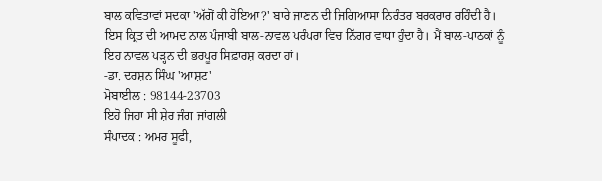ਬਾਲ ਕਵਿਤਾਵਾਂ ਸਦਕਾ 'ਅੱਗੋਂ ਕੀ ਹੋਇਆ?' ਬਾਰੇ ਜਾਣਨ ਦੀ ਜਿਗਿਆਸਾ ਨਿਰੰਤਰ ਬਰਕਰਾਰ ਰਹਿੰਦੀ ਹੈ। ਇਸ ਕ੍ਰਿਤ ਦੀ ਆਮਦ ਨਾਲ ਪੰਜਾਬੀ ਬਾਲ-ਨਾਵਲ ਪਰੰਪਰਾ ਵਿਚ ਨਿੱਗਰ ਵਾਧਾ ਹੁੰਦਾ ਹੈ। ਮੈਂ ਬਾਲ-ਪਾਠਕਾਂ ਨੂੰ ਇਹ ਨਾਵਲ ਪੜ੍ਹਨ ਦੀ ਭਰਪੂਰ ਸਿਫ਼ਾਰਸ਼ ਕਰਦਾ ਹਾਂ।
-ਡਾ. ਦਰਸ਼ਨ ਸਿੰਘ 'ਆਸ਼ਟ'
ਮੋਬਾਈਲ : 98144-23703
ਇਹੋ ਜਿਹਾ ਸੀ ਸ਼ੇਰ ਜੰਗ ਜਾਂਗਲੀ
ਸੰਪਾਦਕ : ਅਮਰ ਸੂਫੀ,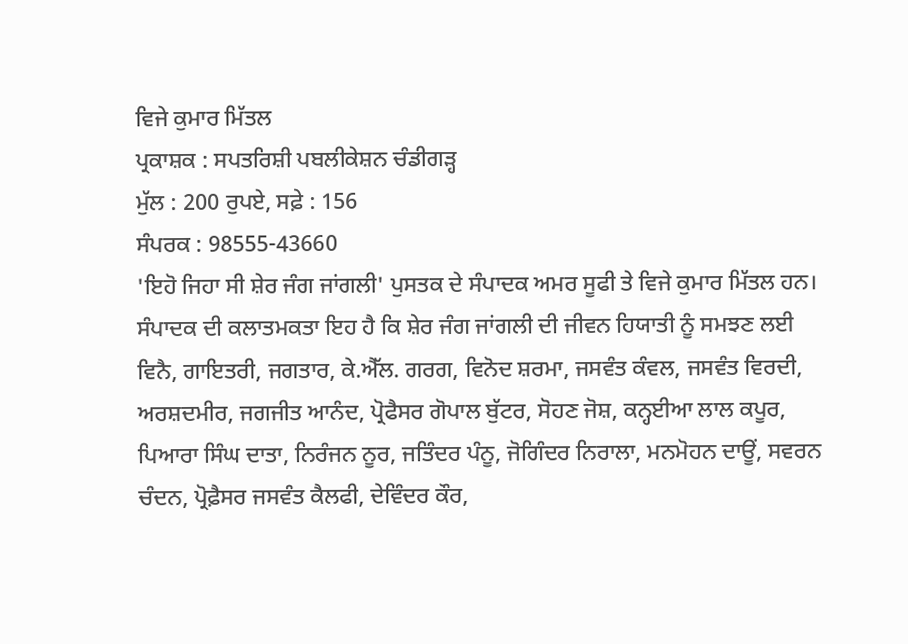ਵਿਜੇ ਕੁਮਾਰ ਮਿੱਤਲ
ਪ੍ਰਕਾਸ਼ਕ : ਸਪਤਰਿਸ਼ੀ ਪਬਲੀਕੇਸ਼ਨ ਚੰਡੀਗੜ੍ਹ
ਮੁੱਲ : 200 ਰੁਪਏ, ਸਫ਼ੇ : 156
ਸੰਪਰਕ : 98555-43660
'ਇਹੋ ਜਿਹਾ ਸੀ ਸ਼ੇਰ ਜੰਗ ਜਾਂਗਲੀ' ਪੁਸਤਕ ਦੇ ਸੰਪਾਦਕ ਅਮਰ ਸੂਫੀ ਤੇ ਵਿਜੇ ਕੁਮਾਰ ਮਿੱਤਲ ਹਨ। ਸੰਪਾਦਕ ਦੀ ਕਲਾਤਮਕਤਾ ਇਹ ਹੈ ਕਿ ਸ਼ੇਰ ਜੰਗ ਜਾਂਗਲੀ ਦੀ ਜੀਵਨ ਹਿਯਾਤੀ ਨੂੰ ਸਮਝਣ ਲਈ ਵਿਨੈ, ਗਾਇਤਰੀ, ਜਗਤਾਰ, ਕੇ.ਐੱਲ. ਗਰਗ, ਵਿਨੋਦ ਸ਼ਰਮਾ, ਜਸਵੰਤ ਕੰਵਲ, ਜਸਵੰਤ ਵਿਰਦੀ, ਅਰਸ਼ਦਮੀਰ, ਜਗਜੀਤ ਆਨੰਦ, ਪ੍ਰੋਫੈਸਰ ਗੋਪਾਲ ਬੁੱਟਰ, ਸੋਹਣ ਜੋਸ਼, ਕਨ੍ਹਈਆ ਲਾਲ ਕਪੂਰ, ਪਿਆਰਾ ਸਿੰਘ ਦਾਤਾ, ਨਿਰੰਜਨ ਨੂਰ, ਜਤਿੰਦਰ ਪੰਨੂ, ਜੋਗਿੰਦਰ ਨਿਰਾਲਾ, ਮਨਮੋਹਨ ਦਾਊਂ, ਸਵਰਨ ਚੰਦਨ, ਪ੍ਰੋਫ਼ੈਸਰ ਜਸਵੰਤ ਕੈਲਫੀ, ਦੇਵਿੰਦਰ ਕੌਰ,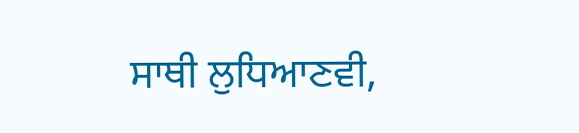ਸਾਥੀ ਲੁਧਿਆਣਵੀ,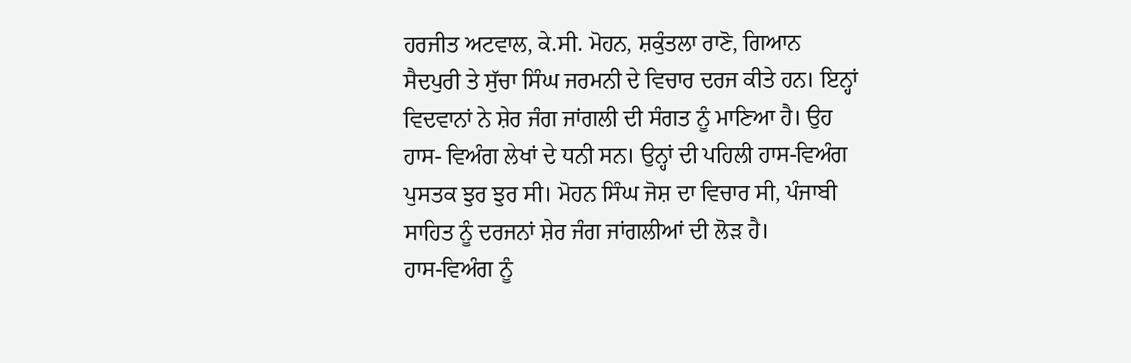ਹਰਜੀਤ ਅਟਵਾਲ, ਕੇ.ਸੀ. ਮੋਹਨ, ਸ਼ਕੁੰਤਲਾ ਰਾਣੋ, ਗਿਆਨ ਸੈਦਪੁਰੀ ਤੇ ਸੁੱਚਾ ਸਿੰਘ ਜਰਮਨੀ ਦੇ ਵਿਚਾਰ ਦਰਜ ਕੀਤੇ ਹਨ। ਇਨ੍ਹਾਂ ਵਿਦਵਾਨਾਂ ਨੇ ਸ਼ੇਰ ਜੰਗ ਜਾਂਗਲੀ ਦੀ ਸੰਗਤ ਨੂੰ ਮਾਣਿਆ ਹੈ। ਉਹ ਹਾਸ- ਵਿਅੰਗ ਲੇਖਾਂ ਦੇ ਧਨੀ ਸਨ। ਉਨ੍ਹਾਂ ਦੀ ਪਹਿਲੀ ਹਾਸ-ਵਿਅੰਗ ਪੁਸਤਕ ਝੁਰ ਝੁਰ ਸੀ। ਮੋਹਨ ਸਿੰਘ ਜੋਸ਼ ਦਾ ਵਿਚਾਰ ਸੀ, ਪੰਜਾਬੀ ਸਾਹਿਤ ਨੂੰ ਦਰਜਨਾਂ ਸ਼ੇਰ ਜੰਗ ਜਾਂਗਲੀਆਂ ਦੀ ਲੋੜ ਹੈ।
ਹਾਸ-ਵਿਅੰਗ ਨੂੰ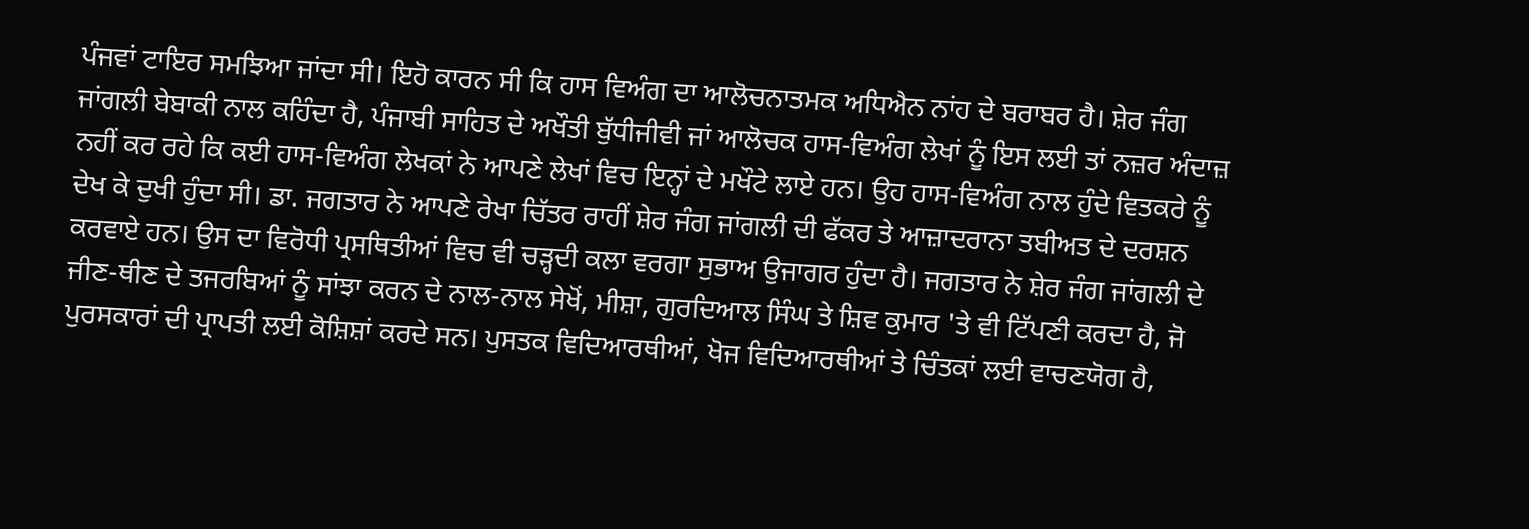ਪੰਜਵਾਂ ਟਾਇਰ ਸਮਝਿਆ ਜਾਂਦਾ ਸੀ। ਇਹੋ ਕਾਰਨ ਸੀ ਕਿ ਹਾਸ ਵਿਅੰਗ ਦਾ ਆਲੋਚਨਾਤਮਕ ਅਧਿਐਨ ਨਾਂਹ ਦੇ ਬਰਾਬਰ ਹੈ। ਸ਼ੇਰ ਜੰਗ ਜਾਂਗਲੀ ਬੇਬਾਕੀ ਨਾਲ ਕਹਿੰਦਾ ਹੈ, ਪੰਜਾਬੀ ਸਾਹਿਤ ਦੇ ਅਖੌਤੀ ਬੁੱਧੀਜੀਵੀ ਜਾਂ ਆਲੋਚਕ ਹਾਸ-ਵਿਅੰਗ ਲੇਖਾਂ ਨੂੰ ਇਸ ਲਈ ਤਾਂ ਨਜ਼ਰ ਅੰਦਾਜ਼ ਨਹੀਂ ਕਰ ਰਹੇ ਕਿ ਕਈ ਹਾਸ-ਵਿਅੰਗ ਲੇਖਕਾਂ ਨੇ ਆਪਣੇ ਲੇਖਾਂ ਵਿਚ ਇਨ੍ਹਾਂ ਦੇ ਮਖੌਟੇ ਲਾਏ ਹਨ। ਉਹ ਹਾਸ-ਵਿਅੰਗ ਨਾਲ ਹੁੰਦੇ ਵਿਤਕਰੇ ਨੂੰ ਦੇਖ ਕੇ ਦੁਖੀ ਹੁੰਦਾ ਸੀ। ਡਾ. ਜਗਤਾਰ ਨੇ ਆਪਣੇ ਰੇਖਾ ਚਿੱਤਰ ਰਾਹੀਂ ਸ਼ੇਰ ਜੰਗ ਜਾਂਗਲੀ ਦੀ ਫੱਕਰ ਤੇ ਆਜ਼ਾਦਰਾਨਾ ਤਬੀਅਤ ਦੇ ਦਰਸ਼ਨ ਕਰਵਾਏ ਹਨ। ਉਸ ਦਾ ਵਿਰੋਧੀ ਪ੍ਰਸਥਿਤੀਆਂ ਵਿਚ ਵੀ ਚੜ੍ਹਦੀ ਕਲਾ ਵਰਗਾ ਸੁਭਾਅ ਉਜਾਗਰ ਹੁੰਦਾ ਹੈ। ਜਗਤਾਰ ਨੇ ਸ਼ੇਰ ਜੰਗ ਜਾਂਗਲੀ ਦੇ ਜੀਣ-ਥੀਣ ਦੇ ਤਜਰਬਿਆਂ ਨੂੰ ਸਾਂਝਾ ਕਰਨ ਦੇ ਨਾਲ-ਨਾਲ ਸੇਖੋਂ, ਮੀਸ਼ਾ, ਗੁਰਦਿਆਲ ਸਿੰਘ ਤੇ ਸ਼ਿਵ ਕੁਮਾਰ 'ਤੇ ਵੀ ਟਿੱਪਣੀ ਕਰਦਾ ਹੈ, ਜੋ ਪੁਰਸਕਾਰਾਂ ਦੀ ਪ੍ਰਾਪਤੀ ਲਈ ਕੋਸ਼ਿਸ਼ਾਂ ਕਰਦੇ ਸਨ। ਪੁਸਤਕ ਵਿਦਿਆਰਥੀਆਂ, ਖੋਜ ਵਿਦਿਆਰਥੀਆਂ ਤੇ ਚਿੰਤਕਾਂ ਲਈ ਵਾਚਣਯੋਗ ਹੈ,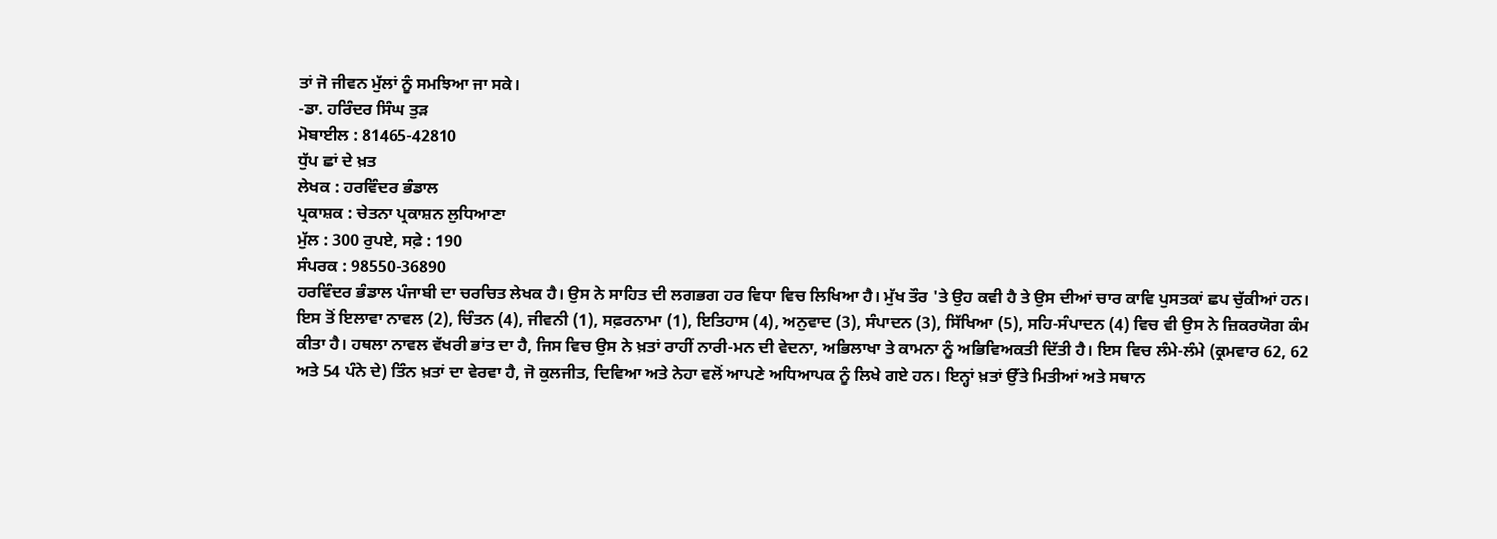ਤਾਂ ਜੋ ਜੀਵਨ ਮੁੱਲਾਂ ਨੂੰ ਸਮਝਿਆ ਜਾ ਸਕੇ।
-ਡਾ. ਹਰਿੰਦਰ ਸਿੰਘ ਤੁੜ
ਮੋਬਾਈਲ : 81465-42810
ਧੁੱਪ ਛਾਂ ਦੇ ਖ਼ਤ
ਲੇਖਕ : ਹਰਵਿੰਦਰ ਭੰਡਾਲ
ਪ੍ਰਕਾਸ਼ਕ : ਚੇਤਨਾ ਪ੍ਰਕਾਸ਼ਨ ਲੁਧਿਆਣਾ
ਮੁੱਲ : 300 ਰੁਪਏ, ਸਫ਼ੇ : 190
ਸੰਪਰਕ : 98550-36890
ਹਰਵਿੰਦਰ ਭੰਡਾਲ ਪੰਜਾਬੀ ਦਾ ਚਰਚਿਤ ਲੇਖਕ ਹੈ। ਉਸ ਨੇ ਸਾਹਿਤ ਦੀ ਲਗਭਗ ਹਰ ਵਿਧਾ ਵਿਚ ਲਿਖਿਆ ਹੈ। ਮੁੱਖ ਤੌਰ 'ਤੇ ਉਹ ਕਵੀ ਹੈ ਤੇ ਉਸ ਦੀਆਂ ਚਾਰ ਕਾਵਿ ਪੁਸਤਕਾਂ ਛਪ ਚੁੱਕੀਆਂ ਹਨ। ਇਸ ਤੋਂ ਇਲਾਵਾ ਨਾਵਲ (2), ਚਿੰਤਨ (4), ਜੀਵਨੀ (1), ਸਫ਼ਰਨਾਮਾ (1), ਇਤਿਹਾਸ (4), ਅਨੁਵਾਦ (3), ਸੰਪਾਦਨ (3), ਸਿੱਖਿਆ (5), ਸਹਿ-ਸੰਪਾਦਨ (4) ਵਿਚ ਵੀ ਉਸ ਨੇ ਜ਼ਿਕਰਯੋਗ ਕੰਮ ਕੀਤਾ ਹੈ। ਹਥਲਾ ਨਾਵਲ ਵੱਖਰੀ ਭਾਂਤ ਦਾ ਹੈ, ਜਿਸ ਵਿਚ ਉਸ ਨੇ ਖ਼ਤਾਂ ਰਾਹੀਂ ਨਾਰੀ-ਮਨ ਦੀ ਵੇਦਨਾ, ਅਭਿਲਾਖਾ ਤੇ ਕਾਮਨਾ ਨੂੰ ਅਭਿਵਿਅਕਤੀ ਦਿੱਤੀ ਹੈ। ਇਸ ਵਿਚ ਲੰਮੇ-ਲੰਮੇ (ਕ੍ਰਮਵਾਰ 62, 62 ਅਤੇ 54 ਪੰਨੇ ਦੇ) ਤਿੰਨ ਖ਼ਤਾਂ ਦਾ ਵੇਰਵਾ ਹੈ, ਜੋ ਕੁਲਜੀਤ, ਦਿਵਿਆ ਅਤੇ ਨੇਹਾ ਵਲੋਂ ਆਪਣੇ ਅਧਿਆਪਕ ਨੂੰ ਲਿਖੇ ਗਏ ਹਨ। ਇਨ੍ਹਾਂ ਖ਼ਤਾਂ ਉੱਤੇ ਮਿਤੀਆਂ ਅਤੇ ਸਥਾਨ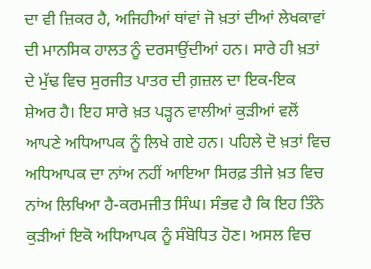ਦਾ ਵੀ ਜ਼ਿਕਰ ਹੈ, ਅਜਿਹੀਆਂ ਥਾਂਵਾਂ ਜੋ ਖ਼ਤਾਂ ਦੀਆਂ ਲੇਖਕਾਵਾਂ ਦੀ ਮਾਨਸਿਕ ਹਾਲਤ ਨੂੰ ਦਰਸਾਉਂਦੀਆਂ ਹਨ। ਸਾਰੇ ਹੀ ਖ਼ਤਾਂ ਦੇ ਮੁੱਢ ਵਿਚ ਸੁਰਜੀਤ ਪਾਤਰ ਦੀ ਗ਼ਜ਼ਲ ਦਾ ਇਕ-ਇਕ ਸ਼ੇਅਰ ਹੈ। ਇਹ ਸਾਰੇ ਖ਼ਤ ਪੜ੍ਹਨ ਵਾਲੀਆਂ ਕੁੜੀਆਂ ਵਲੋਂ ਆਪਣੇ ਅਧਿਆਪਕ ਨੂੰ ਲਿਖੇ ਗਏ ਹਨ। ਪਹਿਲੇ ਦੋ ਖ਼ਤਾਂ ਵਿਚ ਅਧਿਆਪਕ ਦਾ ਨਾਂਅ ਨਹੀਂ ਆਇਆ ਸਿਰਫ਼ ਤੀਜੇ ਖ਼ਤ ਵਿਚ ਨਾਂਅ ਲਿਖਿਆ ਹੈ-ਕਰਮਜੀਤ ਸਿੰਘ। ਸੰਭਵ ਹੈ ਕਿ ਇਹ ਤਿੰਨੇ ਕੁੜੀਆਂ ਇਕੋ ਅਧਿਆਪਕ ਨੂੰ ਸੰਬੋਧਿਤ ਹੋਣ। ਅਸਲ ਵਿਚ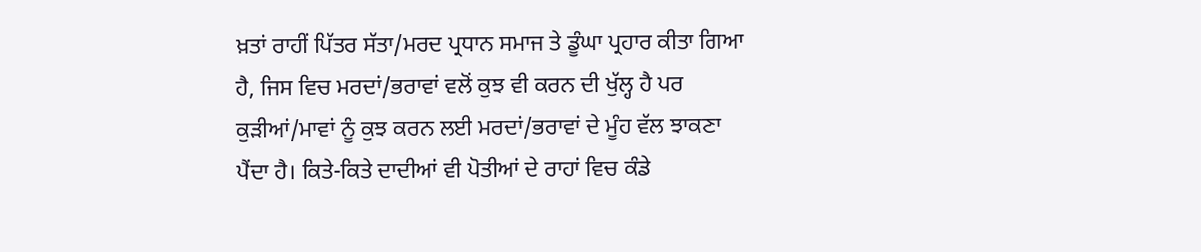ਖ਼ਤਾਂ ਰਾਹੀਂ ਪਿੱਤਰ ਸੱਤਾ/ਮਰਦ ਪ੍ਰਧਾਨ ਸਮਾਜ ਤੇ ਡੂੰਘਾ ਪ੍ਰਹਾਰ ਕੀਤਾ ਗਿਆ ਹੈ, ਜਿਸ ਵਿਚ ਮਰਦਾਂ/ਭਰਾਵਾਂ ਵਲੋਂ ਕੁਝ ਵੀ ਕਰਨ ਦੀ ਖੁੱਲ੍ਹ ਹੈ ਪਰ ਕੁੜੀਆਂ/ਮਾਵਾਂ ਨੂੰ ਕੁਝ ਕਰਨ ਲਈ ਮਰਦਾਂ/ਭਰਾਵਾਂ ਦੇ ਮੂੰਹ ਵੱਲ ਝਾਕਣਾ ਪੈਂਦਾ ਹੈ। ਕਿਤੇ-ਕਿਤੇ ਦਾਦੀਆਂ ਵੀ ਪੋਤੀਆਂ ਦੇ ਰਾਹਾਂ ਵਿਚ ਕੰਡੇ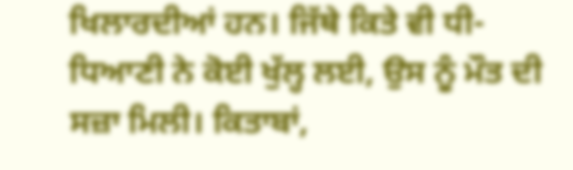ਖਿਲਾਰਦੀਆਂ ਹਨ। ਜਿੱਥੇ ਕਿਤੇ ਵੀ ਧੀ-ਧਿਆਣੀ ਨੇ ਕੋਈ ਖੁੱਲ੍ਹ ਲਈ, ਉਸ ਨੂੰ ਮੌਤ ਦੀ ਸਜ਼ਾ ਮਿਲੀ। ਕਿਤਾਬਾਂ,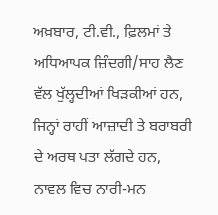ਅਖ਼ਬਾਰ, ਟੀ.ਵੀ., ਫ਼ਿਲਮਾਂ ਤੇ ਅਧਿਆਪਕ ਜ਼ਿੰਦਗੀ/ਸਾਹ ਲੈਣ ਵੱਲ ਖੁੱਲ੍ਹਦੀਆਂ ਖਿੜਕੀਆਂ ਹਨ, ਜਿਨ੍ਹਾਂ ਰਾਹੀਂ ਆਜ਼ਾਦੀ ਤੇ ਬਰਾਬਰੀ ਦੇ ਅਰਥ ਪਤਾ ਲੱਗਦੇ ਹਨ, ਨਾਵਲ ਵਿਚ ਨਾਰੀ-ਮਨ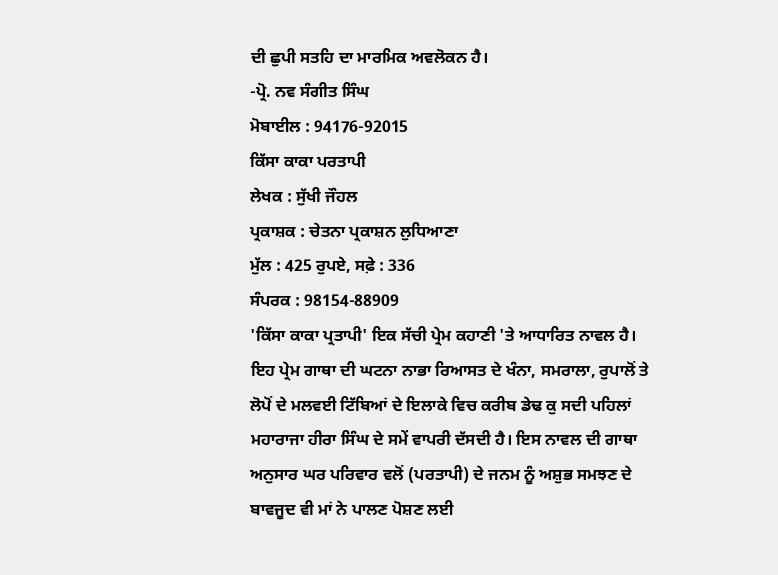ਦੀ ਛੁਪੀ ਸਤਹਿ ਦਾ ਮਾਰਮਿਕ ਅਵਲੋਕਨ ਹੈ।
-ਪ੍ਰੋ. ਨਵ ਸੰਗੀਤ ਸਿੰਘ
ਮੋਬਾਈਲ : 94176-92015
ਕਿੱਸਾ ਕਾਕਾ ਪਰਤਾਪੀ
ਲੇਖਕ : ਸੁੱਖੀ ਜੌਹਲ
ਪ੍ਰਕਾਸ਼ਕ : ਚੇਤਨਾ ਪ੍ਰਕਾਸ਼ਨ ਲੁਧਿਆਣਾ
ਮੁੱਲ : 425 ਰੁਪਏ, ਸਫ਼ੇ : 336
ਸੰਪਰਕ : 98154-88909
'ਕਿੱਸਾ ਕਾਕਾ ਪ੍ਰਤਾਪੀ' ਇਕ ਸੱਚੀ ਪ੍ਰੇਮ ਕਹਾਣੀ 'ਤੇ ਆਧਾਰਿਤ ਨਾਵਲ ਹੈ। ਇਹ ਪ੍ਰੇਮ ਗਾਥਾ ਦੀ ਘਟਨਾ ਨਾਭਾ ਰਿਆਸਤ ਦੇ ਖੰਨਾ, ਸਮਰਾਲਾ, ਰੁਪਾਲੋਂ ਤੇ ਲੋਪੋਂ ਦੇ ਮਲਵਈ ਟਿੱਬਿਆਂ ਦੇ ਇਲਾਕੇ ਵਿਚ ਕਰੀਬ ਡੇਢ ਕੁ ਸਦੀ ਪਹਿਲਾਂ ਮਹਾਰਾਜਾ ਹੀਰਾ ਸਿੰਘ ਦੇ ਸਮੇਂ ਵਾਪਰੀ ਦੱਸਦੀ ਹੈ। ਇਸ ਨਾਵਲ ਦੀ ਗਾਥਾ ਅਨੁਸਾਰ ਘਰ ਪਰਿਵਾਰ ਵਲੋਂ (ਪਰਤਾਪੀ) ਦੇ ਜਨਮ ਨੂੰ ਅਸ਼ੁਭ ਸਮਝਣ ਦੇ ਬਾਵਜੂਦ ਵੀ ਮਾਂ ਨੇ ਪਾਲਣ ਪੋਸ਼ਣ ਲਈ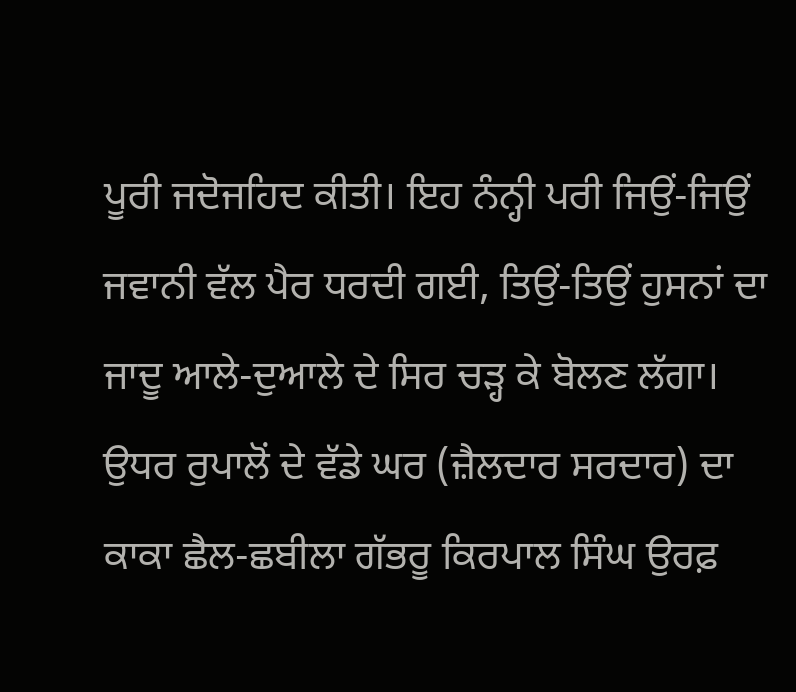ਪੂਰੀ ਜਦੋਜਹਿਦ ਕੀਤੀ। ਇਹ ਨੰਨ੍ਹੀ ਪਰੀ ਜਿਉਂ-ਜਿਉਂ ਜਵਾਨੀ ਵੱਲ ਪੈਰ ਧਰਦੀ ਗਈ, ਤਿਉਂ-ਤਿਉਂ ਹੁਸਨਾਂ ਦਾ ਜਾਦੂ ਆਲੇ-ਦੁਆਲੇ ਦੇ ਸਿਰ ਚੜ੍ਹ ਕੇ ਬੋਲਣ ਲੱਗਾ। ਉਧਰ ਰੁਪਾਲੋਂ ਦੇ ਵੱਡੇ ਘਰ (ਜ਼ੈਲਦਾਰ ਸਰਦਾਰ) ਦਾ ਕਾਕਾ ਛੈਲ-ਛਬੀਲਾ ਗੱਭਰੂ ਕਿਰਪਾਲ ਸਿੰਘ ਉਰਫ਼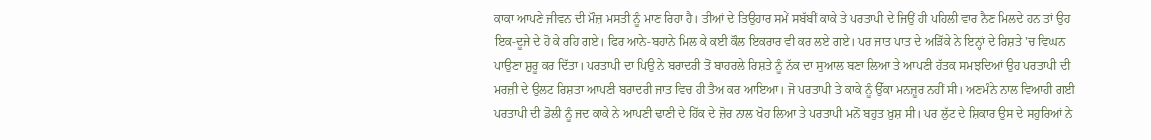ਕਾਕਾ ਆਪਣੇ ਜੀਵਨ ਦੀ ਮੌਜ਼ ਮਸਤੀ ਨੂੰ ਮਾਣ ਰਿਹਾ ਹੈ। ਤੀਆਂ ਦੇ ਤਿਉਹਾਰ ਸਮੇਂ ਸਬੱਬੀਂ ਕਾਕੇ ਤੇ ਪਰਤਾਪੀ ਦੇ ਜਿਉਂ ਹੀ ਪਹਿਲੀ ਵਾਰ ਨੈਣ ਮਿਲਦੇ ਹਨ ਤਾਂ ਉਹ ਇਕ-ਦੂਜੇ ਦੇ ਹੋ ਕੇ ਰਹਿ ਗਏ। ਫਿਰ ਆਨੇ-ਬਹਾਨੇ ਮਿਲ ਕੇ ਕਈ ਕੌਲ ਇਕਰਾਰ ਵੀ ਕਰ ਲਏ ਗਏ। ਪਰ ਜਾਤ ਪਾਤ ਦੇ ਅੜਿੱਕੇ ਨੇ ਇਨ੍ਹਾਂ ਦੇ ਰਿਸ਼ਤੇ 'ਚ ਵਿਘਨ ਪਾਉਣਾ ਸ਼ੁਰੂ ਕਰ ਦਿੱਤਾ। ਪਰਤਾਪੀ ਦਾ ਪਿਉ ਨੇ ਬਰਾਦਰੀ ਤੋਂ ਬਾਹਰਲੇ ਰਿਸ਼ਤੇ ਨੂੰ ਨੱਕ ਦਾ ਸੁਆਲ ਬਣਾ ਲਿਆ ਤੇ ਆਪਣੀ ਹੱਤਕ ਸਮਝਦਿਆਂ ਉਹ ਪਰਤਾਪੀ ਦੀ ਮਰਜ਼ੀ ਦੇ ਉਲਟ ਰਿਸ਼ਤਾ ਆਪਣੀ ਬਰਾਦਰੀ ਜਾਤ ਵਿਚ ਹੀ ਤੈਅ ਕਰ ਆਇਆ। ਜੋ ਪਰਤਾਪੀ ਤੇ ਕਾਕੇ ਨੂੰ ਉੱਕਾ ਮਨਜ਼ੂਰ ਨਹੀਂ ਸੀ। ਅਣਮੰਨੇ ਨਾਲ ਵਿਆਹੀ ਗਈ ਪਰਤਾਪੀ ਦੀ ਡੋਲੀ ਨੂੰ ਜਦ ਕਾਕੇ ਨੇ ਆਪਣੀ ਢਾਣੀ ਦੇ ਹਿੱਕ ਦੇ ਜ਼ੋਰ ਨਾਲ ਖੋਹ ਲਿਆ ਤੇ ਪਰਤਾਪੀ ਮਨੋਂ ਬਹੁਤ ਖ਼ੁਸ਼ ਸੀ। ਪਰ ਲੁੱਟ ਦੇ ਸ਼ਿਕਾਰ ਉਸ ਦੇ ਸਹੁਰਿਆਂ ਨੇ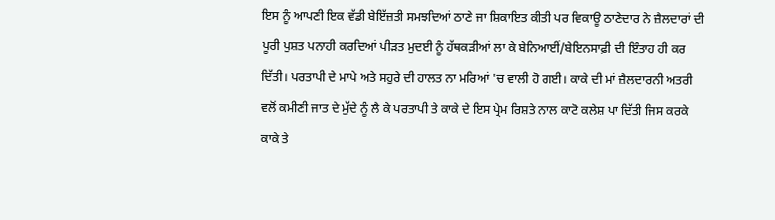ਇਸ ਨੂੰ ਆਪਣੀ ਇਕ ਵੱਡੀ ਬੇਇੱਜ਼ਤੀ ਸਮਝਦਿਆਂ ਠਾਣੇ ਜਾ ਸ਼ਿਕਾਇਤ ਕੀਤੀ ਪਰ ਵਿਕਾਊ ਠਾਣੇਦਾਰ ਨੇ ਜ਼ੈਲਦਾਰਾਂ ਦੀ ਪੂਰੀ ਪੁਸ਼ਤ ਪਨਾਹੀ ਕਰਦਿਆਂ ਪੀੜਤ ਮੁਦਈ ਨੂੰ ਹੱਥਕੜੀਆਂ ਲਾ ਕੇ ਬੇਨਿਆਈਂ/ਬੇਇਨਸਾਫ਼ੀ ਦੀ ਇੰਤਾਹ ਹੀ ਕਰ ਦਿੱਤੀ। ਪਰਤਾਪੀ ਦੇ ਮਾਪੇ ਅਤੇ ਸਹੁਰੇ ਦੀ ਹਾਲਤ ਨਾ ਮਰਿਆਂ 'ਚ ਵਾਲੀ ਹੋ ਗਈ। ਕਾਕੇ ਦੀ ਮਾਂ ਜ਼ੈਲਦਾਰਨੀ ਅਤਰੀ ਵਲੋਂ ਕਮੀਣੀ ਜਾਤ ਦੇ ਮੁੱਦੇ ਨੂੰ ਲੈ ਕੇ ਪਰਤਾਪੀ ਤੇ ਕਾਕੇ ਦੇ ਇਸ ਪ੍ਰੇਮ ਰਿਸ਼ਤੇ ਨਾਲ ਕਾਟੋ ਕਲੇਸ਼ ਪਾ ਦਿੱਤੀ ਜਿਸ ਕਰਕੇ ਕਾਕੇ ਤੇ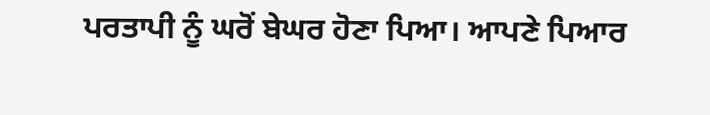ਪਰਤਾਪੀ ਨੂੰ ਘਰੋਂ ਬੇਘਰ ਹੋਣਾ ਪਿਆ। ਆਪਣੇ ਪਿਆਰ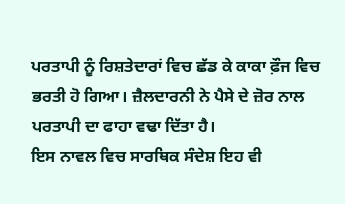ਪਰਤਾਪੀ ਨੂੰ ਰਿਸ਼ਤੇਦਾਰਾਂ ਵਿਚ ਛੱਡ ਕੇ ਕਾਕਾ ਫ਼ੌਜ ਵਿਚ ਭਰਤੀ ਹੋ ਗਿਆ। ਜ਼ੈਲਦਾਰਨੀ ਨੇ ਪੈਸੇ ਦੇ ਜ਼ੋਰ ਨਾਲ ਪਰਤਾਪੀ ਦਾ ਫਾਹਾ ਵਢਾ ਦਿੱਤਾ ਹੈ।
ਇਸ ਨਾਵਲ ਵਿਚ ਸਾਰਥਿਕ ਸੰਦੇਸ਼ ਇਹ ਵੀ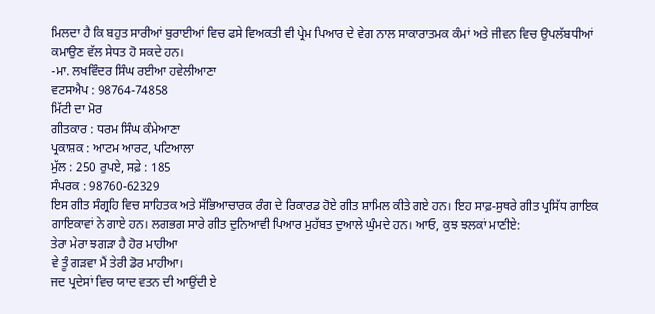ਮਿਲਦਾ ਹੈ ਕਿ ਬਹੁਤ ਸਾਰੀਆਂ ਬੁਰਾਈਆਂ ਵਿਚ ਫਸੇ ਵਿਅਕਤੀ ਵੀ ਪ੍ਰੇਮ ਪਿਆਰ ਦੇ ਵੇਗ ਨਾਲ ਸਾਕਾਰਾਤਮਕ ਕੰਮਾਂ ਅਤੇ ਜੀਵਨ ਵਿਚ ਉਪਲੱਬਧੀਆਂ ਕਮਾਉਣ ਵੱਲ ਸੇਧਤ ਹੋ ਸਕਦੇ ਹਨ।
-ਮਾ. ਲਖਵਿੰਦਰ ਸਿੰਘ ਰਈਆ ਹਵੇਲੀਆਣਾ
ਵਟਸਐਪ : 98764-74858
ਮਿੱਟੀ ਦਾ ਮੋਰ
ਗੀਤਕਾਰ : ਧਰਮ ਸਿੰਘ ਕੰਮੇਆਣਾ
ਪ੍ਰਕਾਸ਼ਕ : ਆਟਮ ਆਰਟ, ਪਟਿਆਲਾ
ਮੁੱਲ : 250 ਰੁਪਏ, ਸਫ਼ੇ : 185
ਸੰਪਰਕ : 98760-62329
ਇਸ ਗੀਤ ਸੰਗ੍ਰਹਿ ਵਿਚ ਸਾਹਿਤਕ ਅਤੇ ਸੱਭਿਆਚਾਰਕ ਰੰਗ ਦੇ ਰਿਕਾਰਡ ਹੋਏ ਗੀਤ ਸ਼ਾਮਿਲ ਕੀਤੇ ਗਏ ਹਨ। ਇਹ ਸਾਫ਼-ਸੁਥਰੇ ਗੀਤ ਪ੍ਰਸਿੱਧ ਗਾਇਕ ਗਾਇਕਾਵਾਂ ਨੇ ਗਾਏ ਹਨ। ਲਗਭਗ ਸਾਰੇ ਗੀਤ ਦੁਨਿਆਵੀ ਪਿਆਰ ਮੁਹੱਬਤ ਦੁਆਲੇ ਘੁੰਮਦੇ ਹਨ। ਆਓ, ਕੁਝ ਝਲਕਾਂ ਮਾਣੀਏ:
ਤੇਰਾ ਮੇਰਾ ਝਗੜਾ ਹੈ ਹੋਰ ਮਾਹੀਆ
ਵੇ ਤੂੰ ਗੜਵਾ ਮੈਂ ਤੇਰੀ ਡੋਰ ਮਾਹੀਆ।
ਜਦ ਪ੍ਰਦੇਸਾਂ ਵਿਚ ਯਾਦ ਵਤਨ ਦੀ ਆਉਂਦੀ ਏ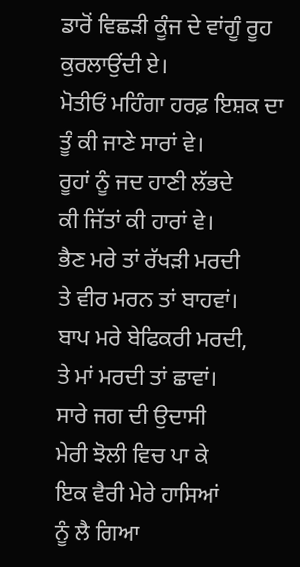ਡਾਰੋਂ ਵਿਛੜੀ ਕੂੰਜ ਦੇ ਵਾਂਗੂੰ ਰੂਹ ਕੁਰਲਾਉਂਦੀ ਏ।
ਮੋਤੀਓਂ ਮਹਿੰਗਾ ਹਰਫ਼ ਇਸ਼ਕ ਦਾ
ਤੂੰ ਕੀ ਜਾਣੇ ਸਾਰਾਂ ਵੇ।
ਰੂਹਾਂ ਨੂੰ ਜਦ ਹਾਣੀ ਲੱਭਦੇ
ਕੀ ਜਿੱਤਾਂ ਕੀ ਹਾਰਾਂ ਵੇ।
ਭੈਣ ਮਰੇ ਤਾਂ ਰੱਖੜੀ ਮਰਦੀ
ਤੇ ਵੀਰ ਮਰਨ ਤਾਂ ਬਾਹਵਾਂ।
ਬਾਪ ਮਰੇ ਬੇਫਿਕਰੀ ਮਰਦੀ,
ਤੇ ਮਾਂ ਮਰਦੀ ਤਾਂ ਛਾਵਾਂ।
ਸਾਰੇ ਜਗ ਦੀ ਉਦਾਸੀ
ਮੇਰੀ ਝੋਲੀ ਵਿਚ ਪਾ ਕੇ
ਇਕ ਵੈਰੀ ਮੇਰੇ ਹਾਸਿਆਂ
ਨੂੰ ਲੈ ਗਿਆ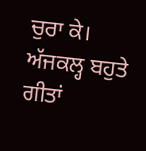ਚੁਰਾ ਕੇ।
ਅੱਜਕਲ੍ਹ ਬਹੁਤੇ ਗੀਤਾਂ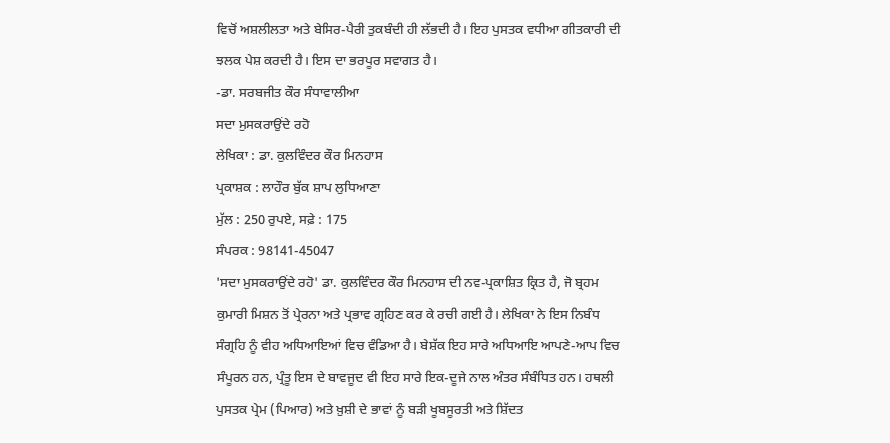ਵਿਚੋਂ ਅਸ਼ਲੀਲਤਾ ਅਤੇ ਬੇਸਿਰ-ਪੈਰੀ ਤੁਕਬੰਦੀ ਹੀ ਲੱਭਦੀ ਹੈ। ਇਹ ਪੁਸਤਕ ਵਧੀਆ ਗੀਤਕਾਰੀ ਦੀ ਝਲਕ ਪੇਸ਼ ਕਰਦੀ ਹੈ। ਇਸ ਦਾ ਭਰਪੂਰ ਸਵਾਗਤ ਹੈ।
-ਡਾ. ਸਰਬਜੀਤ ਕੌਰ ਸੰਧਾਵਾਲੀਆ
ਸਦਾ ਮੁਸਕਰਾਉਂਦੇ ਰਹੋ
ਲੇਖਿਕਾ : ਡਾ. ਕੁਲਵਿੰਦਰ ਕੌਰ ਮਿਨਹਾਸ
ਪ੍ਰਕਾਸ਼ਕ : ਲਾਹੌਰ ਬੁੱਕ ਸ਼ਾਪ ਲੁਧਿਆਣਾ
ਮੁੱਲ : 250 ਰੁਪਏ, ਸਫ਼ੇ : 175
ਸੰਪਰਕ : 98141-45047
'ਸਦਾ ਮੁਸਕਰਾਉਂਦੇ ਰਹੋ' ਡਾ. ਕੁਲਵਿੰਦਰ ਕੌਰ ਮਿਨਹਾਸ ਦੀ ਨਵ-ਪ੍ਰਕਾਸ਼ਿਤ ਕ੍ਰਿਤ ਹੈ, ਜੋ ਬ੍ਰਹਮ ਕੁਮਾਰੀ ਮਿਸ਼ਨ ਤੋਂ ਪ੍ਰੇਰਨਾ ਅਤੇ ਪ੍ਰਭਾਵ ਗ੍ਰਹਿਣ ਕਰ ਕੇ ਰਚੀ ਗਈ ਹੈ। ਲੇਖਿਕਾ ਨੇ ਇਸ ਨਿਬੰਧ ਸੰਗ੍ਰਹਿ ਨੂੰ ਵੀਹ ਅਧਿਆਇਆਂ ਵਿਚ ਵੰਡਿਆ ਹੈ। ਬੇਸ਼ੱਕ ਇਹ ਸਾਰੇ ਅਧਿਆਇ ਆਪਣੇ-ਆਪ ਵਿਚ ਸੰਪੂਰਨ ਹਨ, ਪ੍ਰੰਤੂ ਇਸ ਦੇ ਬਾਵਜੂਦ ਵੀ ਇਹ ਸਾਰੇ ਇਕ-ਦੂਜੇ ਨਾਲ ਅੰਤਰ ਸੰਬੰਧਿਤ ਹਨ। ਹਥਲੀ ਪੁਸਤਕ ਪ੍ਰੇਮ (ਪਿਆਰ) ਅਤੇ ਖ਼ੁਸ਼ੀ ਦੇ ਭਾਵਾਂ ਨੂੰ ਬੜੀ ਖੂਬਸੂਰਤੀ ਅਤੇ ਸ਼ਿੱਦਤ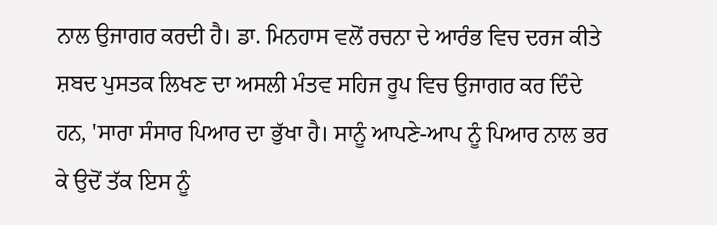ਨਾਲ ਉਜਾਗਰ ਕਰਦੀ ਹੈ। ਡਾ. ਮਿਨਹਾਸ ਵਲੋਂ ਰਚਨਾ ਦੇ ਆਰੰਭ ਵਿਚ ਦਰਜ ਕੀਤੇ ਸ਼ਬਦ ਪੁਸਤਕ ਲਿਖਣ ਦਾ ਅਸਲੀ ਮੰਤਵ ਸਹਿਜ ਰੂਪ ਵਿਚ ਉਜਾਗਰ ਕਰ ਦਿੰਦੇ ਹਨ, 'ਸਾਰਾ ਸੰਸਾਰ ਪਿਆਰ ਦਾ ਭੁੱਖਾ ਹੈ। ਸਾਨੂੰ ਆਪਣੇ-ਆਪ ਨੂੰ ਪਿਆਰ ਨਾਲ ਭਰ ਕੇ ਉਦੋਂ ਤੱਕ ਇਸ ਨੂੰ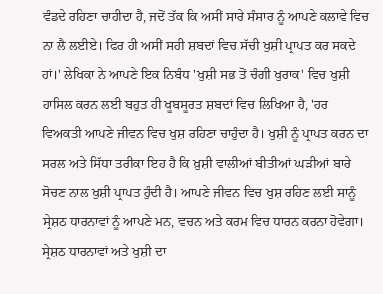ਵੰਡਦੇ ਰਹਿਣਾ ਚਾਹੀਦਾ ਹੈ, ਜਦੋਂ ਤੱਕ ਕਿ ਅਸੀਂ ਸਾਰੇ ਸੰਸਾਰ ਨੂੰ ਆਪਣੇ ਕਲਾਵੇ ਵਿਚ ਨਾ ਲੈ ਲਈਏ। ਫਿਰ ਹੀ ਅਸੀਂ ਸਹੀ ਸ਼ਬਦਾਂ ਵਿਚ ਸੱਚੀ ਖੁਸ਼ੀ ਪ੍ਰਾਪਤ ਕਰ ਸਕਦੇ ਹਾਂ।' ਲੇਖਿਕਾ ਨੇ ਆਪਣੇ ਇਕ ਨਿਬੰਧ 'ਖੁਸ਼ੀ ਸਭ ਤੋਂ ਚੰਗੀ ਖੁਰਾਕ' ਵਿਚ ਖੁਸ਼ੀ ਹਾਸਿਲ ਕਰਨ ਲਈ ਬਹੁਤ ਹੀ ਖੂਬਸੂਰਤ ਸ਼ਬਦਾਂ ਵਿਚ ਲਿਖਿਆ ਹੈ, 'ਹਰ ਵਿਅਕਤੀ ਆਪਣੇ ਜੀਵਨ ਵਿਚ ਖੁਸ਼ ਰਹਿਣਾ ਚਾਹੁੰਦਾ ਹੈ। ਖੁਸ਼ੀ ਨੂੰ ਪ੍ਰਾਪਤ ਕਰਨ ਦਾ ਸਰਲ ਅਤੇ ਸਿੱਧਾ ਤਰੀਕਾ ਇਹ ਹੈ ਕਿ ਖ਼ੁਸ਼ੀ ਵਾਲੀਆਂ ਬੀਤੀਆਂ ਘੜੀਆਂ ਬਾਰੇ ਸੋਚਣ ਨਾਲ ਖੁਸ਼ੀ ਪ੍ਰਾਪਤ ਹੁੰਦੀ ਹੈ। ਆਪਣੇ ਜੀਵਨ ਵਿਚ ਖੁਸ਼ ਰਹਿਣ ਲਈ ਸਾਨੂੰ ਸ੍ਰੇਸ਼ਠ ਧਾਰਨਾਵਾਂ ਨੂੰ ਆਪਣੇ ਮਨ, ਵਚਨ ਅਤੇ ਕਰਮ ਵਿਚ ਧਾਰਨ ਕਰਨਾ ਹੋਵੇਗਾ। ਸ੍ਰੇਸ਼ਠ ਧਾਰਨਾਵਾਂ ਅਤੇ ਖੁਸ਼ੀ ਦਾ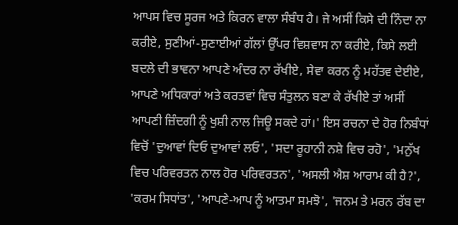ਆਪਸ ਵਿਚ ਸੂਰਜ ਅਤੇ ਕਿਰਨ ਵਾਲਾ ਸੰਬੰਧ ਹੈ। ਜੇ ਅਸੀਂ ਕਿਸੇ ਦੀ ਨਿੰਦਾ ਨਾ ਕਰੀਏ, ਸੁਣੀਆਂ-ਸੁਣਾਈਆਂ ਗੱਲਾਂ ਉੱਪਰ ਵਿਸ਼ਵਾਸ ਨਾ ਕਰੀਏ, ਕਿਸੇ ਲਈ ਬਦਲੇ ਦੀ ਭਾਵਨਾ ਆਪਣੇ ਅੰਦਰ ਨਾ ਰੱਖੀਏ, ਸੇਵਾ ਕਰਨ ਨੂੰ ਮਹੱਤਵ ਦੇਈਏ, ਆਪਣੇ ਅਧਿਕਾਰਾਂ ਅਤੇ ਕਰਤਵਾਂ ਵਿਚ ਸੰਤੁਲਨ ਬਣਾ ਕੇ ਰੱਖੀਏ ਤਾਂ ਅਸੀਂ ਆਪਣੀ ਜ਼ਿੰਦਗੀ ਨੂੰ ਖੁਸ਼ੀ ਨਾਲ ਜਿਊ ਸਕਦੇ ਹਾਂ।' ਇਸ ਰਚਨਾ ਦੇ ਹੋਰ ਨਿਬੰਧਾਂ ਵਿਚੋਂ 'ਦੁਆਵਾਂ ਦਿਓ ਦੁਆਵਾਂ ਲਓ', 'ਸਦਾ ਰੂਹਾਨੀ ਨਸ਼ੇ ਵਿਚ ਰਹੋ', 'ਮਨੁੱਖ ਵਿਚ ਪਰਿਵਰਤਨ ਨਾਲ ਹੋਰ ਪਰਿਵਰਤਨ', 'ਅਸਲੀ ਐਸ਼ ਆਰਾਮ ਕੀ ਹੈ?', 'ਕਰਮ ਸਿਧਾਂਤ', 'ਆਪਣੇ-ਆਪ ਨੂੰ ਆਤਮਾ ਸਮਝੋ', 'ਜਨਮ ਤੇ ਮਰਨ ਰੱਬ ਦਾ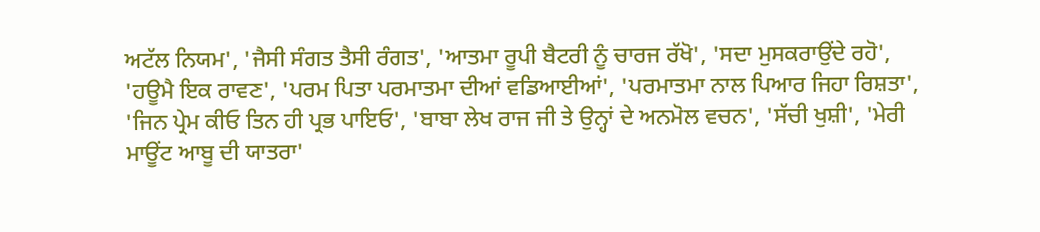ਅਟੱਲ ਨਿਯਮ', 'ਜੈਸੀ ਸੰਗਤ ਤੈਸੀ ਰੰਗਤ', 'ਆਤਮਾ ਰੂਪੀ ਬੈਟਰੀ ਨੂੰ ਚਾਰਜ ਰੱਖੋ', 'ਸਦਾ ਮੁਸਕਰਾਉਂਦੇ ਰਹੋ', 'ਹਊਮੈ ਇਕ ਰਾਵਣ', 'ਪਰਮ ਪਿਤਾ ਪਰਮਾਤਮਾ ਦੀਆਂ ਵਡਿਆਈਆਂ', 'ਪਰਮਾਤਮਾ ਨਾਲ ਪਿਆਰ ਜਿਹਾ ਰਿਸ਼ਤਾ', 'ਜਿਨ ਪ੍ਰੇਮ ਕੀਓ ਤਿਨ ਹੀ ਪ੍ਰਭ ਪਾਇਓ', 'ਬਾਬਾ ਲੇਖ ਰਾਜ ਜੀ ਤੇ ਉਨ੍ਹਾਂ ਦੇ ਅਨਮੋਲ ਵਚਨ', 'ਸੱਚੀ ਖੁਸ਼ੀ', 'ਮੇਰੀ ਮਾਊਂਟ ਆਬੂ ਦੀ ਯਾਤਰਾ'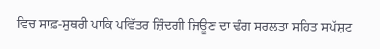ਵਿਚ ਸਾਫ਼-ਸੁਥਰੀ ਪਾਕਿ ਪਵਿੱਤਰ ਜ਼ਿੰਦਗੀ ਜਿਊਣ ਦਾ ਢੰਗ ਸਰਲਤਾ ਸਹਿਤ ਸਪੱਸ਼ਟ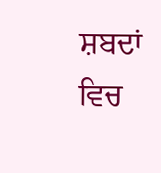ਸ਼ਬਦਾਂ ਵਿਚ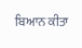ਬਿਆਨ ਕੀਤਾ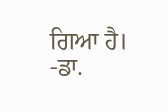ਗਿਆ ਹੈ।
-ਡਾ.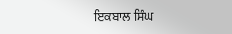ਇਕਬਾਲ ਸਿੰਘ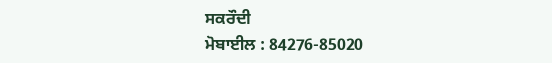ਸਕਰੌਦੀ
ਮੋਬਾਈਲ : 84276-85020